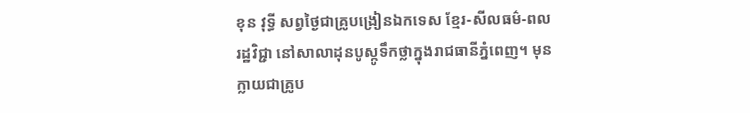ខុន វុទ្ធី សព្វថ្ងៃជាគ្រូបង្រៀនឯកទេស ខ្មែរ-សីលធម៌-ពលរដ្ឋវិជ្ជា នៅសាលាដុនបូស្កូទឹកថ្លាក្នុងរាជធានីភ្នំពេញ។ មុនក្លាយជាគ្រូប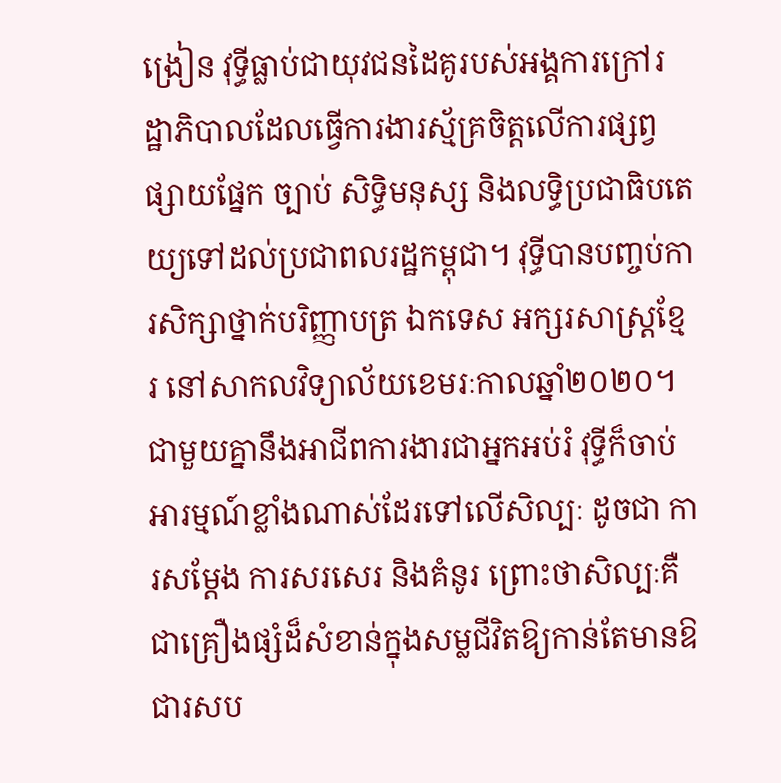ង្រៀន វុទ្ធីធ្លាប់ជាយុវជនដៃគូរបស់អង្គការក្រៅរដ្ឋាភិបាលដែលធ្វើការងារស្ម័គ្រចិត្តលើការផ្សព្វផ្សាយផ្នែក ច្បាប់ សិទ្ធិមនុស្ស និងលទ្ធិប្រជាធិបតេយ្យទៅដល់ប្រជាពលរដ្ឋកម្ពុជា។ វុទ្ធីបានបញ្ចប់ការសិក្សាថ្នាក់បរិញ្ញាបត្រ ឯកទេស អក្សរសាស្ត្រខ្មែរ នៅសាកលវិទ្យាល័យខេមរៈកាលឆ្នាំ២០២០។ ជាមួយគ្នានឹងអាជីពការងារជាអ្នកអប់រំ វុទ្ធីក៏ចាប់អារម្មណ៍ខ្លាំងណាស់ដែរទៅលើសិល្បៈ ដូចជា ការសម្ដែង ការសរសេរ និងគំនូរ ព្រោះថាសិល្បៈគឺជាគ្រឿងផ្សំដ៏សំខាន់ក្នុងសម្លជីវិតឱ្យកាន់តែមានឱជារសប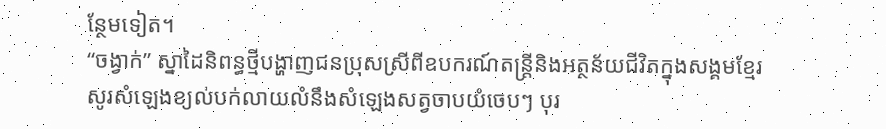ន្ថែមទៀត។
“ចង្វាក់” ស្នាដៃនិពន្ធថ្មីបង្ហាញជនប្រុសស្រីពីឧបករណ៍តន្ត្រីនិងអត្ថន័យជីវិតក្នុងសង្គមខ្មែរ
សូរសំឡេងខ្យល់បក់លាយលំនឹងសំឡេងសត្វចាបយំចេបៗ បុរ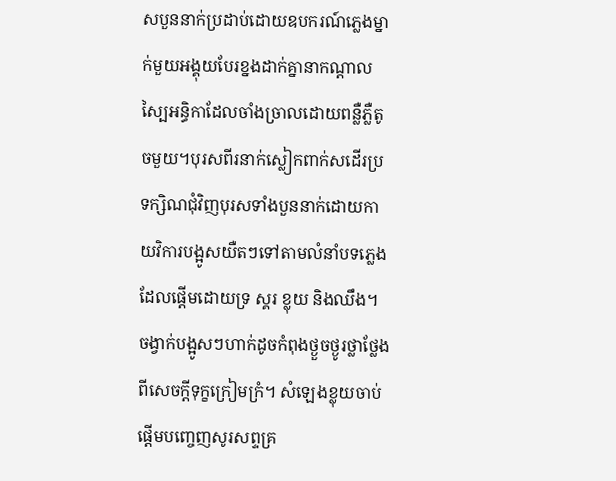សបួននាក់ប្រដាប់ដោយឧបករណ៍ភ្លេងម្នាក់មួយអង្គុយបែរខ្នងដាក់គ្នានាកណ្ដាលស្បៃអន្ធិកាដែលចាំងច្រាលដោយពន្លឺភ្លឺតូចមួយ។បុរសពីរនាក់ស្លៀកពាក់សដើរប្រទក្សិណជុំវិញបុរសទាំងបួននាក់ដោយកាយវិការបង្អូសយឺតៗទៅតាមលំនាំបទភ្លេងដែលផ្ដើមដោយទ្រ ស្គរ ខ្លុយ និងឈឹង។ ចង្វាក់បង្អូសៗហាក់ដូចកំពុងថ្ងួចថ្ងូរថ្លាថ្លែងពីសេចក្ដីទុក្ខក្រៀមក្រំ។ សំឡេងខ្លុយចាប់ផ្ដើមបញ្ចេញសូរសព្ទគ្រ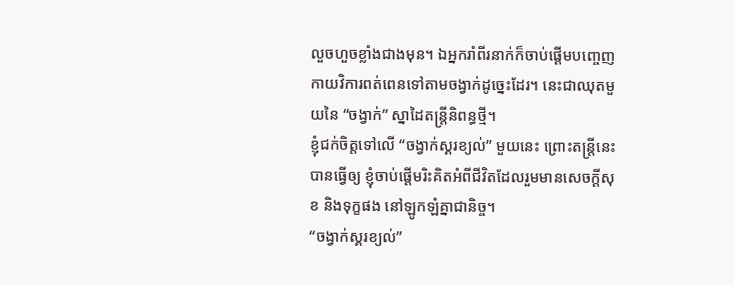លួចហួចខ្លាំងជាងមុន។ ឯអ្នករាំពីរនាក់ក៏ចាប់ផ្ដើមបញ្ចេញកាយវិការពត់ពេនទៅតាមចង្វាក់ដូច្នេះដែរ។ នេះជាឈុតមួយនៃ “ចង្វាក់” ស្នាដៃតន្រ្តីនិពន្ធថ្មី។
ខ្ញុំជក់ចិត្តទៅលើ “ចង្វាក់ស្គរខ្យល់” មួយនេះ ព្រោះតន្រ្តីនេះបានធ្វើឲ្យ ខ្ញុំចាប់ផ្ដើមរិះគិតអំពីជីវិតដែលរួមមានសេចក្ដីសុខ និងទុក្ខផង នៅឡូកឡំគ្នាជានិច្ច។
“ចង្វាក់ស្គរខ្យល់”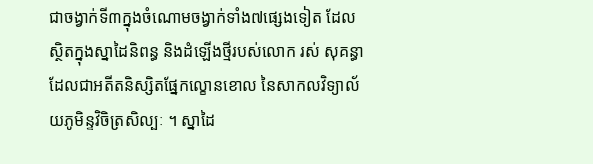ជាចង្វាក់ទី៣ក្នុងចំណោមចង្វាក់ទាំង៧ផ្សេងទៀត ដែលស្ថិតក្នុងស្នាដៃនិពន្ធ និងដំឡើងថ្មីរបស់លោក រស់ សុគន្ធា ដែលជាអតីតនិស្សិតផ្នែកល្ខោនខោល នៃសាកលវិទ្យាល័យភូមិន្ទវិចិត្រសិល្បៈ ។ ស្នាដៃ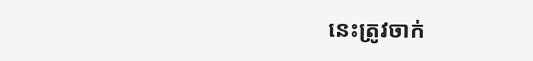នេះត្រូវចាក់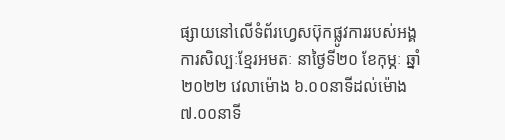ផ្សាយនៅលើទំព័រហ្វេសប៊ុកផ្លូវការរបស់អង្គការសិល្បៈខ្មែរអមតៈ នាថ្ងៃទី២០ ខែកុម្ភៈ ឆ្នាំ២០២២ វេលាម៉ោង ៦.០០នាទីដល់ម៉ោង៧.០០នាទី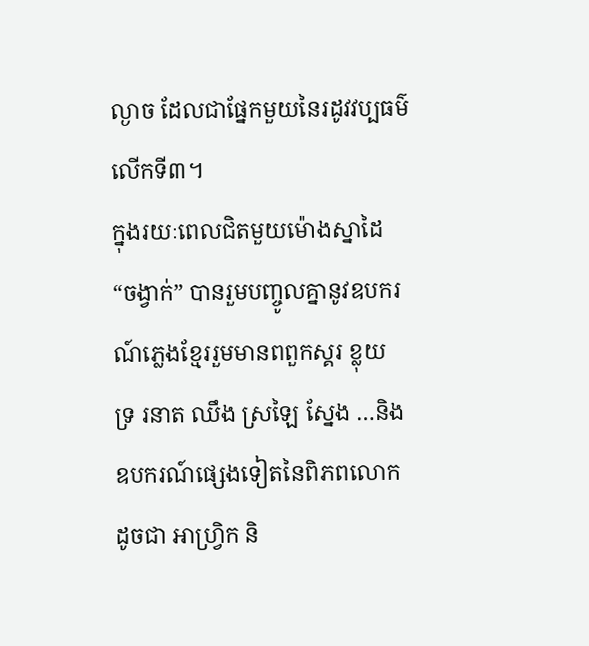ល្ងាច ដែលជាផ្នែកមួយនៃរដូវវប្បធម៌លើកទី៣។
ក្នុងរយៈពេលជិតមួយម៉ោងស្នាដៃ “ចង្វាក់” បានរួមបញ្ចូលគ្នានូវឧបករណ៍ភ្លេងខ្មែររួមមានពពួកស្គរ ខ្លុយ ទ្រ រនាត ឈឹង ស្រឡៃ ស្នែង …និងឧបករណ៍ផ្សេងទៀតនៃពិភពលោកដូចជា អាហ្វ្រិក និ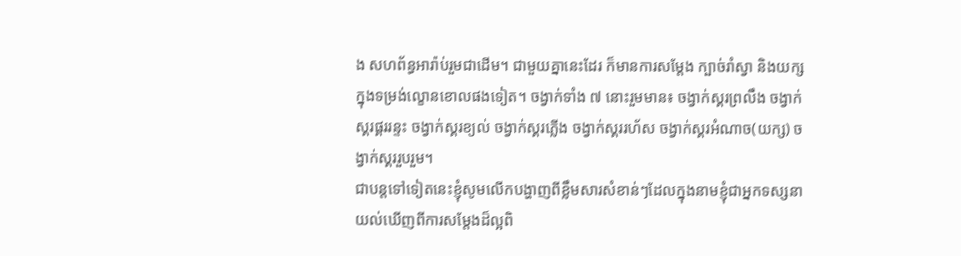ង សហព័ន្ធអារ៉ាប់រួមជាដើម។ ជាមួយគ្នានេះដែរ ក៏មានការសម្ដែង ក្បាច់រាំស្វា និងយក្សក្នុងទម្រង់ល្ខោនខោលផងទៀត។ ចង្វាក់ទាំង ៧ នោះរួមមាន៖ ចង្វាក់ស្គរព្រលឹង ចង្វាក់ស្គរផ្គររន្ទះ ចង្វាក់ស្គរខ្យល់ ចង្វាក់ស្គរភ្លើង ចង្វាក់ស្គររហ័ស ចង្វាក់ស្គរអំណាច(យក្ស) ចង្វាក់ស្គររួបរួម។
ជាបន្តទៅទៀតនេះខ្ញុំសូមលើកបង្ហាញពីខ្លឹមសារសំខាន់ៗដែលក្នុងនាមខ្ញុំជាអ្នកទស្សនាយល់ឃើញពីការសម្ដែងដ៏ល្អពិ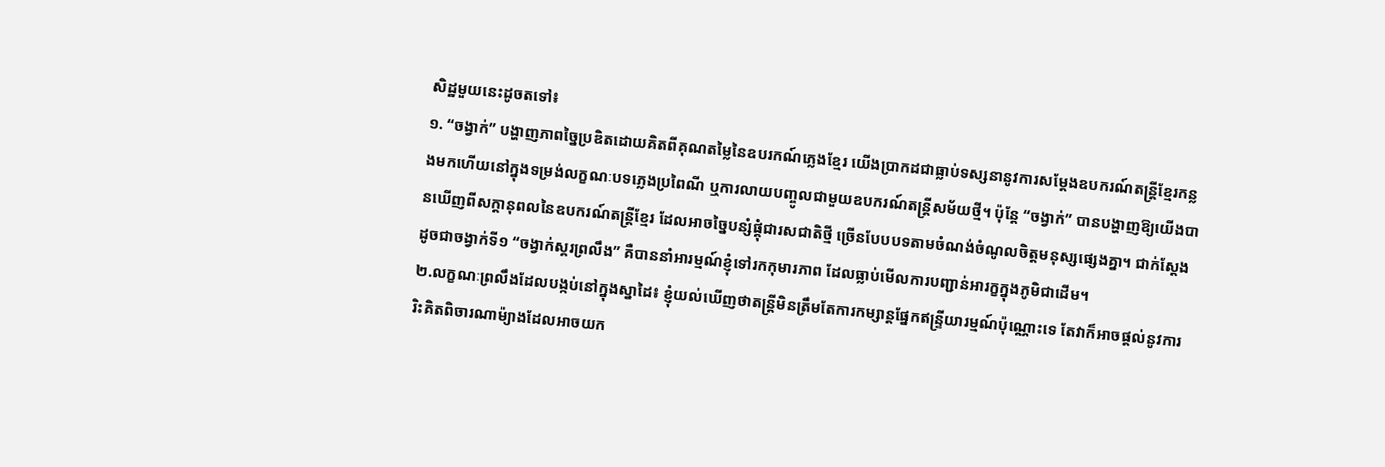សិដ្ឋមួយនេះដូចតទៅ៖
១. “ចង្វាក់” បង្ហាញភាពច្នៃប្រឌិតដោយគិតពីគុណតម្លៃនៃឧបរកណ៍ភ្លេងខ្មែរ យើងប្រាកដជាធ្លាប់ទស្សនានូវការសម្ដែងឧបករណ៍តន្ត្រីខ្មែរកន្លងមកហើយនៅក្នុងទម្រង់លក្ខណៈបទភ្លេងប្រពៃណី ឬការលាយបញ្ចូលជាមួយឧបករណ៍តន្ត្រីសម័យថ្មី។ ប៉ុន្តែ “ចង្វាក់” បានបង្ហាញឱ្យយើងបានឃើញពីសក្ដានុពលនៃឧបករណ៍តន្ដ្រីខ្មែរ ដែលអាចច្នៃបន្សំផ្គុំជារសជាតិថ្មី ច្រើនបែបបទតាមចំណង់ចំណូលចិត្តមនុស្សផ្សេងគ្នា។ ជាក់ស្ដែងដូចជាចង្វាក់ទី១ “ចង្វាក់ស្គរព្រលឹង” គឺបាននាំអារម្មណ៍ខ្ញុំទៅរកកុមារភាព ដែលធ្លាប់មើលការបញ្ជាន់អារក្ខក្នុងភូមិជាដើម។
២.លក្ខណៈព្រលឹងដែលបង្កប់នៅក្នុងស្នាដៃ៖ ខ្ញុំយល់ឃើញថាតន្ត្រីមិនត្រឹមតែការកម្សាន្តផ្នែកឥន្ទ្រីយារម្មណ៍ប៉ុណ្ណោះទេ តែវាក៏អាចផ្ដល់នូវការរិះគិតពិចារណាម៉្យាងដែលអាចយក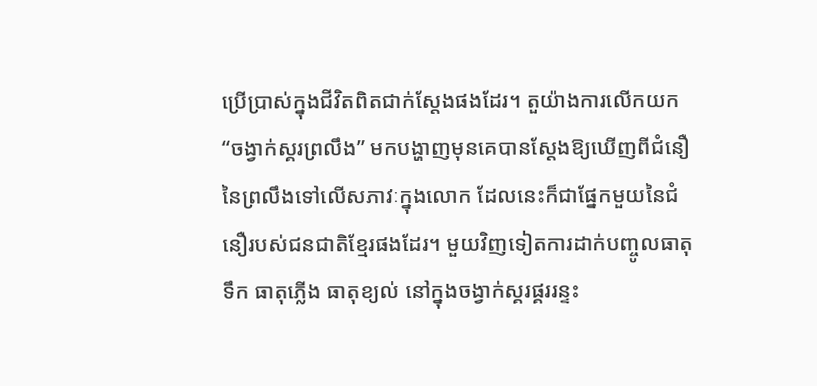ប្រើប្រាស់ក្នុងជីវិតពិតជាក់ស្ដែងផងដែរ។ តួយ៉ាងការលើកយក “ចង្វាក់ស្គរព្រលឹង” មកបង្ហាញមុនគេបានស្ដែងឱ្យឃើញពីជំនឿនៃព្រលឹងទៅលើសភាវៈក្នុងលោក ដែលនេះក៏ជាផ្នែកមួយនៃជំនឿរបស់ជនជាតិខ្មែរផងដែរ។ មួយវិញទៀតការដាក់បញ្ចូលធាតុទឹក ធាតុភ្លើង ធាតុខ្យល់ នៅក្នុងចង្វាក់ស្គរផ្គររន្ទះ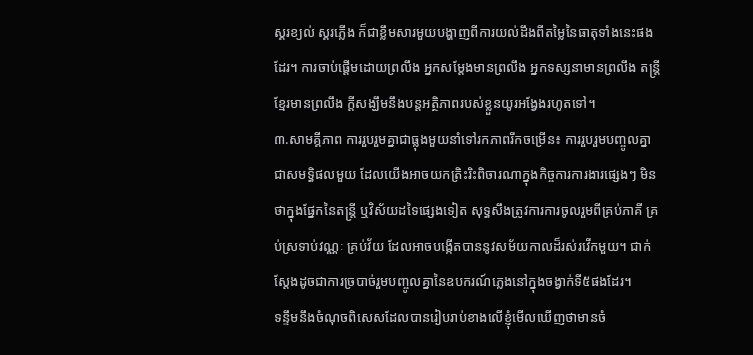ស្គរខ្យល់ ស្គរភ្លើង ក៏ជាខ្លឹមសារមួយបង្ហាញពីការយល់ដឹងពីតម្លៃនៃធាតុទាំងនេះផងដែរ។ ការចាប់ផ្ដើមដោយព្រលឹង អ្នកសម្ដែងមានព្រលឹង អ្នកទស្សនាមានព្រលឹង តន្ត្រីខ្មែរមានព្រលឹង ក្ដីសង្ឃឹមនឹងបន្ដអត្ថិភាពរបស់ខ្លួនយូរអង្វែងរហូតទៅ។
៣.សាមគ្គីភាព ការរួបរួមគ្នាជាធ្លុងមួយនាំទៅរកភាពរីកចម្រើន៖ ការរួបរួមបញ្ចូលគ្នាជាសមទ្ធិផលមួយ ដែលយើងអាចយកត្រិះរិះពិចារណាក្នុងកិច្ចការការងារផ្សេងៗ មិនថាក្នុងផ្នែកនៃតន្ត្រី ឬវិស័យដទៃផ្សេងទៀត សុទ្ធសឹងត្រូវការការចូលរួមពីគ្រប់ភាគី គ្រប់ស្រទាប់វណ្ណៈ គ្រប់វ័យ ដែលអាចបង្កើតបាននូវសម័យកាលដ៏រស់រវើកមួយ។ ជាក់ស្ដែងដូចជាការច្របាច់រួមបញ្ចូលគ្នានៃឧបករណ៍ភ្លេងនៅក្នុងចង្វាក់ទី៥ផងដែរ។
ទន្ទឹមនឹងចំណុចពិសេសដែលបានរៀបរាប់ខាងលើខ្ញុំមើលឃើញថាមានចំ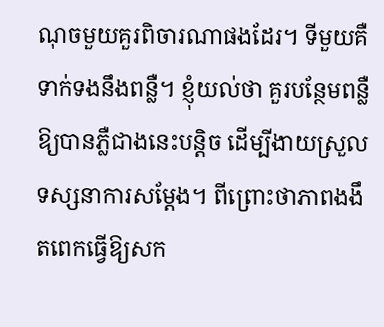ណុចមួយគួរពិចារណាផងដែរ។ ទីមួយគឺទាក់ទងនឹងពន្លឺ។ ខ្ញុំយល់ថា គួរបន្ថែមពន្លឺឱ្យបានភ្លឺជាងនេះបន្តិច ដើម្បីងាយស្រួលទស្សនាការសម្ដែង។ ពីព្រោះថាភាពងងឹតពេកធ្វើឱ្យសក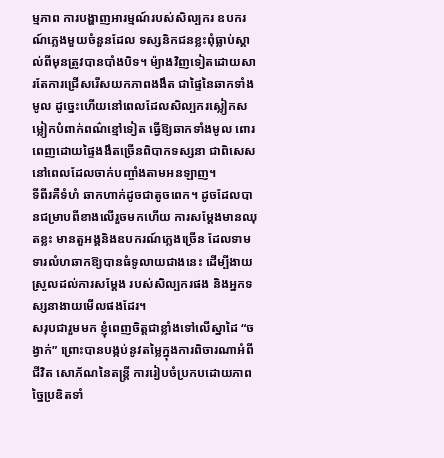ម្មភាព ការបង្ហាញអារម្មណ៍របស់សិល្បករ ឧបករណ៍ភ្លេងមួយចំនួនដែល ទស្សនិកជនខ្លះពុំធ្លាប់ស្គាល់ពីមុនត្រូវបានបាំងបិទ។ ម៉្យាងវិញទៀតដោយសារតែការជ្រើសរើសយកភាពងងឹត ជាផ្ទៃនៃឆាកទាំងមូល ដូច្នេះហើយនៅពេលដែលសិល្បករស្លៀកសម្លៀកបំពាក់ពណ៌ខ្មៅទៀត ធ្វើឱ្យឆាកទាំងមូល ពោរពេញដោយផ្ទៃងងឹតច្រើនពិបាកទស្សនា ជាពិសេសនៅពេលដែលចាក់បញ្ចាំងតាមអនឡាញ។
ទីពីរគឺទំហំ ឆាកហាក់ដូចជាតូចពេក។ ដូចដែលបានជម្រាបពីខាងលើរួចមកហើយ ការសម្ដែងមានឈុតខ្លះ មានតួអង្គនិងឧបករណ៍ភ្លេងច្រើន ដែលទាមទារលំហឆាកឱ្យបានធំទូលាយជាងនេះ ដើម្បីងាយស្រួលដល់ការសម្ដែង របស់សិល្បករផង និងអ្នកទស្សនាងាយមើលផងដែរ។
សរុបជារួមមក ខ្ញុំពេញចិត្តជាខ្លាំងទៅលើស្នាដៃ “ចង្វាក់” ព្រោះបានបង្កប់នូវតម្លៃក្នុងការពិចារណាអំពីជីវិត សោភ័ណនៃតន្ត្រី ការរៀបចំប្រកបដោយភាពច្នៃប្រឌិតទាំ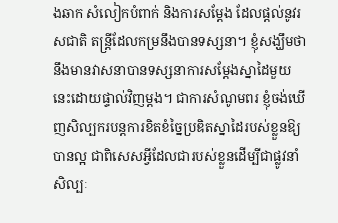ងឆាក សំលៀកបំពាក់ និងការសម្ដែង ដែលផ្ដល់នូវរសជាតិ តន្ត្រីដែលកម្រនឹងបានទស្សនា។ ខ្ញុំសង្ឃឹមថានឹងមានវាសនាបានទស្សនាការសម្ដែងស្នាដៃមួយនេះដោយផ្ទាល់វិញម្ដង។ ជាការសំណូមពរ ខ្ញុំចង់ឃើញសិល្បករបន្តការខិតខំច្នៃប្រឌិតស្នាដៃរបស់ខ្លួនឱ្យបានល្អ ជាពិសេសអ្វីដែលជារបស់ខ្លួនដើម្បីជាផ្លូវនាំសិល្បៈ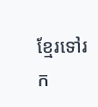ខ្មែរទៅរក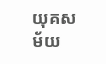យុគសម័យ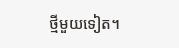ថ្មីមួយទៀត។